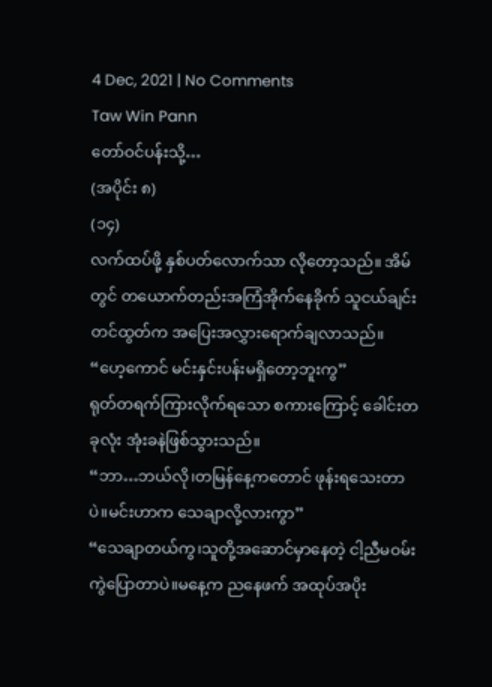4 Dec, 2021 | No Comments
Taw Win Pann
တော်ဝင်ပန်းသို့…
(အပိုင်း ၈)
(၁၄)
လက်ထပ်ဖို့ နှစ်ပတ်လောက်သာ လိုတော့သည်။ အိမ်တွင် တယောက်တည်းအကြံအိုက်နေခိုက် သူငယ်ချင်းတင်ထွတ်က အပြေးအလွှားရောက်ချလာသည်။
“ဟေ့ကောင် မင်းနှင်းပန်းမရှိတော့ဘူးကွ”
ရုတ်တရက်ကြားလိုက်ရသော စကားကြောင့် ခေါင်းတခုလုံး အုံးခနဲဖြစ်သွားသည်။
“ဘာ…ဘယ်လို၊တမြန်နေ့ကတောင် ဖုန်းရသေးတာပဲ။မင်းဟာက သေချာလို့လားကွာ”
“သေချာတယ်ကွ၊သူတို့အဆောင်မှာနေတဲ့ ငါ့ညီမဝမ်းကွဲပြောတာပဲ။မနေ့က ညနေဖက် အထုပ်အပိုး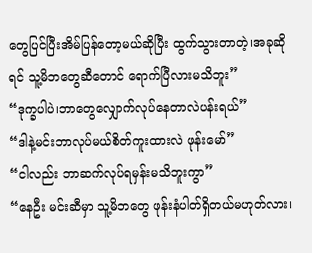တွေပြင်ပြီးအိမ်ပြန်တော့မယ်ဆိုပြီး ထွက်သွားတာတဲ့၊အခုဆိုရင် သူ့မိဘတွေဆီတောင် ရောက်ပြီလားမသိဘူး”
“ဒုက္ခပါပဲ၊ဘာတွေလျှောက်လုပ်နေတာလဲပန်းရယ်”
“ဒါနဲ့မင်းဘာလုပ်မယ်စိတ်ကူးထားလဲ ဖုန်းမော်”
“ငါလည်း ဘာဆက်လုပ်ရမှန်းမသိဘူးကွာ”
“နေဦး မင်းဆီမှာ သူ့မိဘတွေ ဖုန်းနံပါတ်ရှိတယ်မဟုတ်လား၊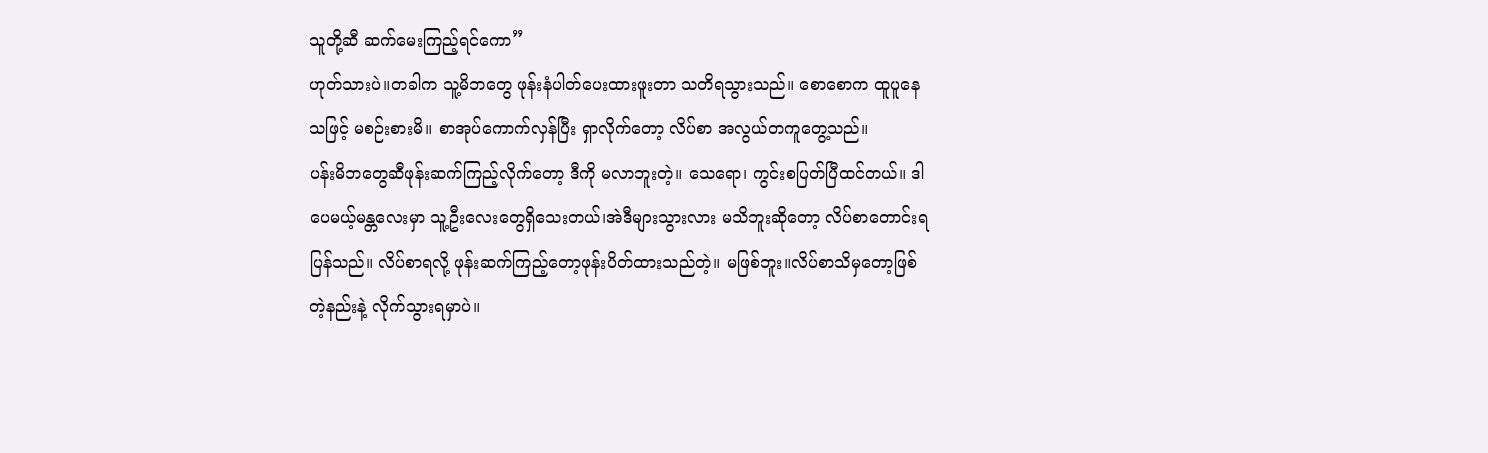သူတို့ဆီ ဆက်မေးကြည့်ရင်ကော”
ဟုတ်သားပဲ။တခါက သူ့မိဘတွေ ဖုန်းနံပါတ်ပေးထားဖူးတာ သတိရသွားသည်။ စောစောက ထူပူနေသဖြင့် မစဉ်းစားမိ။ စာအုပ်ကောက်လှန်ပြီး ရှာလိုက်တော့ လိပ်စာ အလွယ်တကူတွေ့သည်။
ပန်းမိဘတွေဆီဖုန်းဆက်ကြည့်လိုက်တော့ ဒီကို မလာဘူးတဲ့။ သေရော၊ ကွင်းစပြတ်ပြီထင်တယ်။ ဒါပေမယ့်မန္တလေးမှာ သူ့ဦးလေးတွေရှိသေးတယ်၊အဲဒီများသွားလား မသိဘူးဆိုတော့ လိပ်စာတောင်းရပြန်သည်။ လိပ်စာရလို့ ဖုန်းဆက်ကြည့်တော့ဖုန်းပိတ်ထားသည်တဲ့။ မဖြစ်ဘူး။လိပ်စာသိမှတော့ဖြစ်တဲ့နည်းနဲ့ လိုက်သွားရမှာပဲ။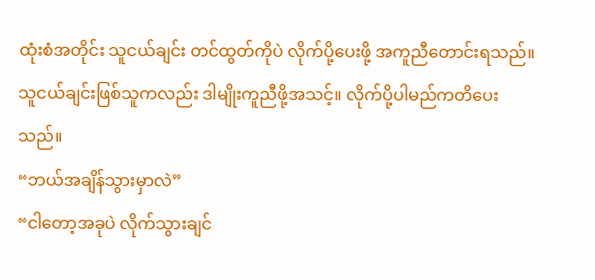ထုံးစံအတိုင်း သူငယ်ချင်း တင်ထွတ်ကိုပဲ လိုက်ပို့ပေးဖို့ အကူညီတောင်းရသည်။ သူငယ်ချင်းဖြစ်သူကလည်း ဒါမျိုးကူညီဖို့အသင့်။ လိုက်ပို့ပါမည်ကတိပေးသည်။
“ဘယ်အချိန်သွားမှာလဲ”
“ငါတော့အခုပဲ လိုက်သွားချင်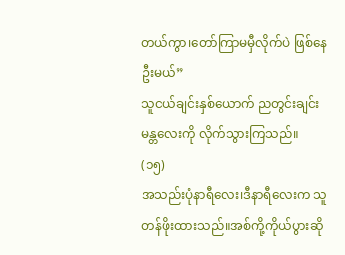တယ်ကွာ၊တော်ကြာမမှီလိုက်ပဲ ဖြစ်နေဦးမယ်”
သူငယ်ချင်းနှစ်ယောက် ညတွင်းချင်း မန္တလေးကို လိုက်သွားကြသည်။
(၁၅)
အသည်းပုံနာရီလေး၊ဒီနာရီလေးက သူတန်ဖိုးထားသည်။အစ်ကို့ကိုယ်ပွားဆို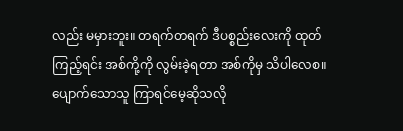လည်း မမှားဘူး။ တရက်တရက် ဒီပစ္စည်းလေးကို ထုတ်ကြည့်ရင်း အစ်ကို့ကို လွမ်းခဲ့ရတာ အစ်ကိုမှ သိပါလေစ။ပျောက်သောသူ ကြာရင်မေ့ဆိုသလို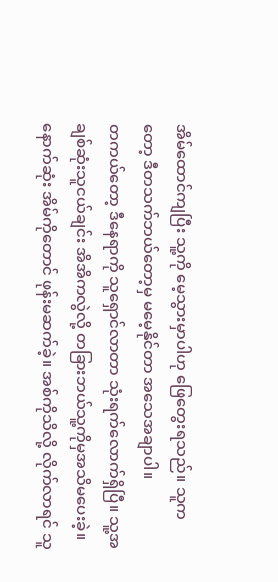အိမ်ထောင်ကျပြီး သူ့ကို မေ့သွားမှာပါဟု ဖြေတွေးရသည်။ သူကတော့ ဒီတသက်ဘယ်တော့မှ မမေ့နိုင်တာ အသေအချာပါ။
တကယ်တော့ ဒီနေရာကို သူရှောင်လာတာ သုံးရက်လောက်ရှိပြီ။ သူ့အချစ်ဆုံးသူငယ်ချင်း အိအိကလွဲလို့ တခြားဘယ်သူ့ကိုမှအသိမပေးခဲ့။ နောက်ဆုံး အိမ်ကိုတောင် ဖုန်းမဆက်ခဲ့။ အစ်ကိုသိလို့ လိုက်လာရင် သူ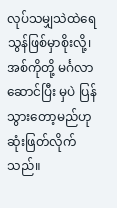လုပ်သမျှသဲထဲရေသွန်ဖြစ်မှာစိုးလို့၊အစ်ကိုတို့ မင်္ဂလာဆောင်ပြီး မှပဲ ပြန်သွားတော့မည်ဟု ဆုံးဖြတ်လိုက်သည်။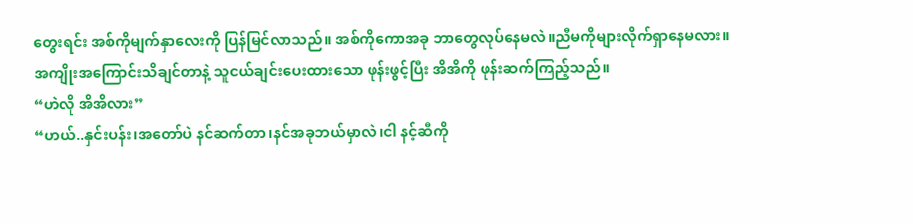တွေးရင်း အစ်ကိုမျက်နှာလေးကို ပြန်မြင်လာသည်။ အစ်ကိုကောအခု ဘာတွေလုပ်နေမလဲ။ညီမကိုများလိုက်ရှာနေမလား။
အကျိုးအကြောင်းသိချင်တာနဲ့ သူငယ်ချင်းပေးထားသော ဖုန်းဖွင့်ပြီး အိအိကို ဖုန်းဆက်ကြည့်သည်။
“ဟဲလို အိအိလား”
“ဟယ်..နှင်းပန်း၊အတော်ပဲ နင်ဆက်တာ၊နင်အခုဘယ်မှာလဲ၊ငါ နင့်ဆီကို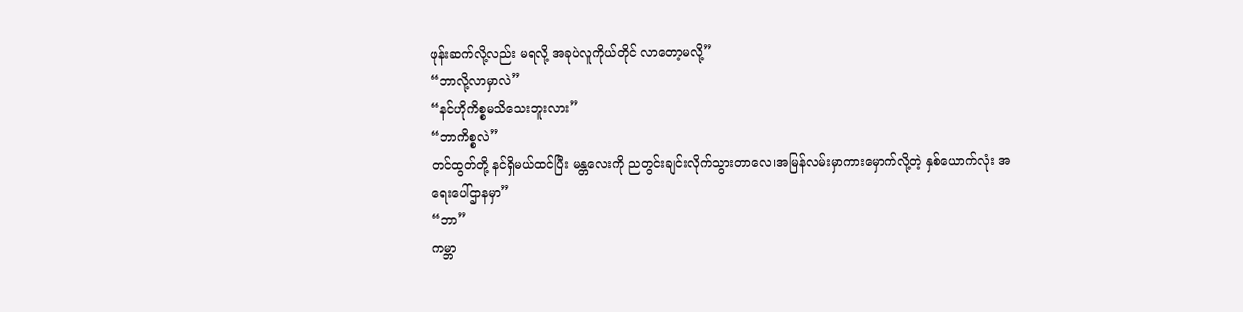ဖုန်းဆက်လို့လည်း မရလို့ အခုပဲလူကိုယ်တိုင် လာတော့မလို့”
“ဘာလို့လာမှာလဲ”
“နင်ဟိုကိစ္စမသိသေးဘူးလား”
“ဘာကိစ္စလဲ”
တင်ထွတ်တို့ နင်ရှိမယ်ထင်ပြီး မန္တလေးကို ညတွင်းချင်းလိုက်သွားတာလေ၊အမြန်လမ်းမှာကားမှောက်လို့တဲ့ နှစ်ယောက်လုံး အရေးပေါ်ဌာနမှာ”
“ဘာ”
ကမ္ဘာ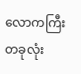လောကကြီးတခုလုံး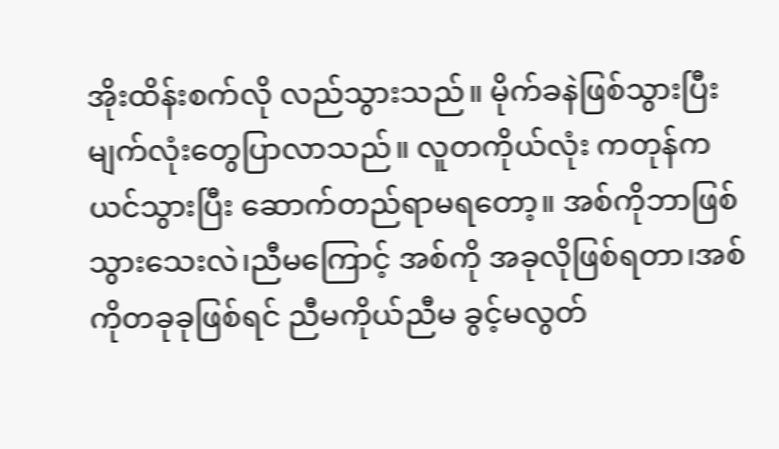အိုးထိန်းစက်လို လည်သွားသည်။ မိုက်ခနဲဖြစ်သွားပြီး မျက်လုံးတွေပြာလာသည်။ လူတကိုယ်လုံး ကတုန်ကယင်သွားပြီး ဆောက်တည်ရာမရတော့။ အစ်ကိုဘာဖြစ်သွားသေးလဲ၊ညီမကြောင့် အစ်ကို အခုလိုဖြစ်ရတာ၊အစ်ကိုတခုခုဖြစ်ရင် ညီမကိုယ်ညီမ ခွင့်မလွတ်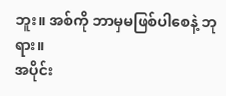ဘူး။ အစ်ကို ဘာမှမဖြစ်ပါစေနဲ့ ဘုရား။
အပိုင်း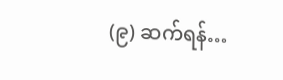(၉) ဆက်ရန်…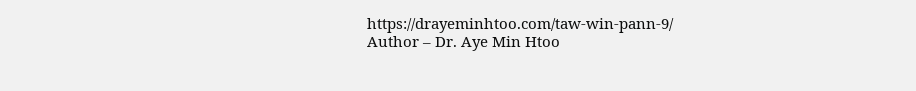https://drayeminhtoo.com/taw-win-pann-9/
Author – Dr. Aye Min Htoo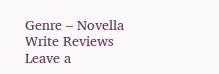Genre – Novella
Write Reviews
Leave a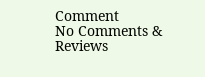Comment
No Comments & Reviews